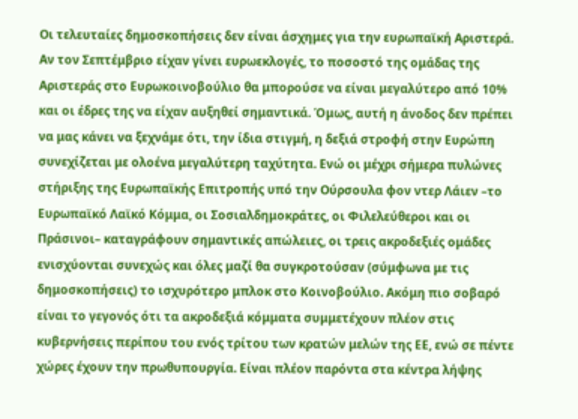Οι τελευταίες δημοσκοπήσεις δεν είναι άσχημες για την ευρωπαϊκή Αριστερά. Αν τον Σεπτέμβριο είχαν γίνει ευρωεκλογές, το ποσοστό της ομάδας της Αριστεράς στο Ευρωκοινοβούλιο θα μπορούσε να είναι μεγαλύτερο από 10% και οι έδρες της να είχαν αυξηθεί σημαντικά. Όμως, αυτή η άνοδος δεν πρέπει να μας κάνει να ξεχνάμε ότι, την ίδια στιγμή, η δεξιά στροφή στην Ευρώπη συνεχίζεται με ολοένα μεγαλύτερη ταχύτητα. Ενώ οι μέχρι σήμερα πυλώνες στήριξης της Ευρωπαϊκής Επιτροπής υπό την Ούρσουλα φον ντερ Λάιεν –το Ευρωπαϊκό Λαϊκό Κόμμα, οι Σοσιαλδημοκράτες, οι Φιλελεύθεροι και οι Πράσινοι– καταγράφουν σημαντικές απώλειες, οι τρεις ακροδεξιές ομάδες ενισχύονται συνεχώς και όλες μαζί θα συγκροτούσαν (σύμφωνα με τις δημοσκοπήσεις) το ισχυρότερο μπλοκ στο Κοινοβούλιο. Ακόμη πιο σοβαρό είναι το γεγονός ότι τα ακροδεξιά κόμματα συμμετέχουν πλέον στις κυβερνήσεις περίπου του ενός τρίτου των κρατών μελών της ΕΕ, ενώ σε πέντε χώρες έχουν την πρωθυπουργία. Είναι πλέον παρόντα στα κέντρα λήψης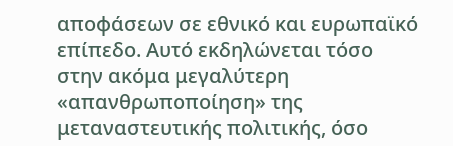αποφάσεων σε εθνικό και ευρωπαϊκό επίπεδο. Αυτό εκδηλώνεται τόσο στην ακόμα μεγαλύτερη «απανθρωποποίηση» της μεταναστευτικής πολιτικής, όσο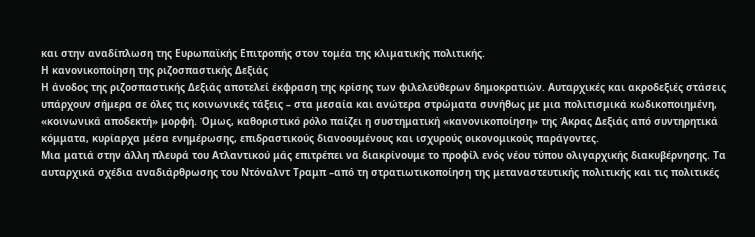και στην αναδίπλωση της Ευρωπαϊκής Επιτροπής στον τομέα της κλιματικής πολιτικής.
Η κανονικοποίηση της ριζοσπαστικής Δεξιάς
Η άνοδος της ριζοσπαστικής Δεξιάς αποτελεί έκφραση της κρίσης των φιλελεύθερων δημοκρατιών. Αυταρχικές και ακροδεξιές στάσεις υπάρχουν σήμερα σε όλες τις κοινωνικές τάξεις – στα μεσαία και ανώτερα στρώματα συνήθως με μια πολιτισμικά κωδικοποιημένη, «κοινωνικά αποδεκτή» μορφή. Όμως, καθοριστικό ρόλο παίζει η συστηματική «κανονικοποίηση» της Άκρας Δεξιάς από συντηρητικά κόμματα, κυρίαρχα μέσα ενημέρωσης, επιδραστικούς διανοουμένους και ισχυρούς οικονομικούς παράγοντες.
Μια ματιά στην άλλη πλευρά του Ατλαντικού μάς επιτρέπει να διακρίνουμε το προφίλ ενός νέου τύπου ολιγαρχικής διακυβέρνησης. Τα αυταρχικά σχέδια αναδιάρθρωσης του Ντόναλντ Τραμπ –από τη στρατιωτικοποίηση της μεταναστευτικής πολιτικής και τις πολιτικές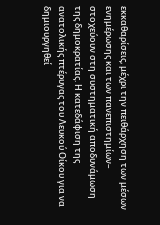εκκαθαρίσεις, μέχρι την πειθάρχηση των μέσων ενημέρωσης και των πανεπιστημίων– στοχεύουν στη συστηματική αποδυνάμωση της δημοκρατίας. Η κατεδάφιση της ανατολικής πτέρυγας του Λευκού Οίκου για να δημιουργηθεί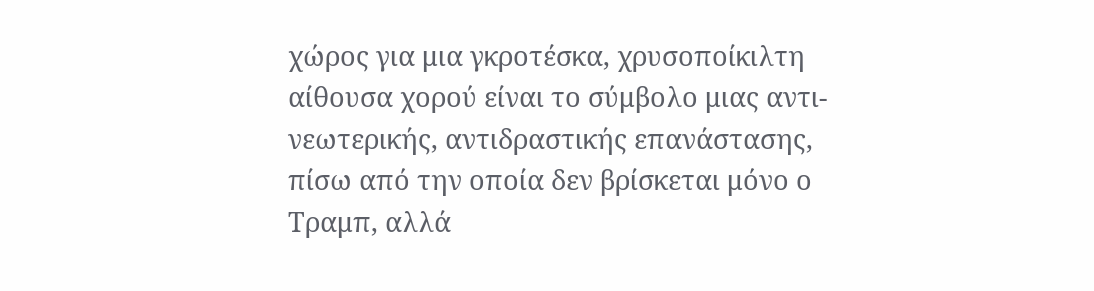χώρος για μια γκροτέσκα, χρυσοποίκιλτη αίθουσα χορού είναι το σύμβολο μιας αντι-νεωτερικής, αντιδραστικής επανάστασης, πίσω από την οποία δεν βρίσκεται μόνο ο Τραμπ, αλλά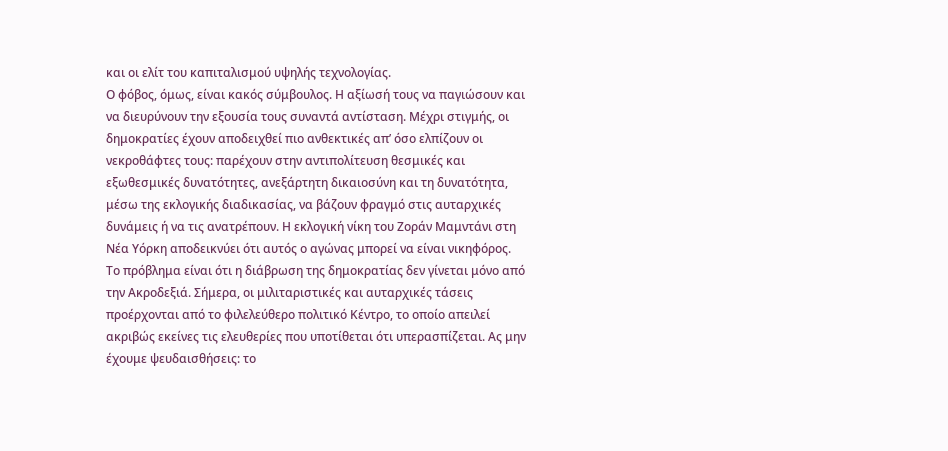και οι ελίτ του καπιταλισμού υψηλής τεχνολογίας.
Ο φόβος, όμως, είναι κακός σύμβουλος. Η αξίωσή τους να παγιώσουν και να διευρύνουν την εξουσία τους συναντά αντίσταση. Μέχρι στιγμής, οι δημοκρατίες έχουν αποδειχθεί πιο ανθεκτικές απ’ όσο ελπίζουν οι νεκροθάφτες τους: παρέχουν στην αντιπολίτευση θεσμικές και εξωθεσμικές δυνατότητες, ανεξάρτητη δικαιοσύνη και τη δυνατότητα, μέσω της εκλογικής διαδικασίας, να βάζουν φραγμό στις αυταρχικές δυνάμεις ή να τις ανατρέπουν. Η εκλογική νίκη του Ζοράν Μαμντάνι στη Νέα Υόρκη αποδεικνύει ότι αυτός ο αγώνας μπορεί να είναι νικηφόρος.
Το πρόβλημα είναι ότι η διάβρωση της δημοκρατίας δεν γίνεται μόνο από την Ακροδεξιά. Σήμερα, οι μιλιταριστικές και αυταρχικές τάσεις προέρχονται από το φιλελεύθερο πολιτικό Κέντρο, το οποίο απειλεί ακριβώς εκείνες τις ελευθερίες που υποτίθεται ότι υπερασπίζεται. Ας μην έχουμε ψευδαισθήσεις: το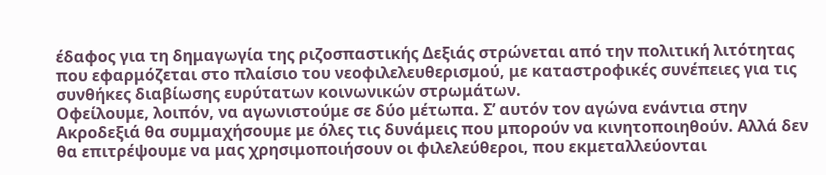έδαφος για τη δημαγωγία της ριζοσπαστικής Δεξιάς στρώνεται από την πολιτική λιτότητας που εφαρμόζεται στο πλαίσιο του νεοφιλελευθερισμού, με καταστροφικές συνέπειες για τις συνθήκες διαβίωσης ευρύτατων κοινωνικών στρωμάτων.
Οφείλουμε, λοιπόν, να αγωνιστούμε σε δύο μέτωπα. Σ’ αυτόν τον αγώνα ενάντια στην Ακροδεξιά θα συμμαχήσουμε με όλες τις δυνάμεις που μπορούν να κινητοποιηθούν. Αλλά δεν θα επιτρέψουμε να μας χρησιμοποιήσουν οι φιλελεύθεροι, που εκμεταλλεύονται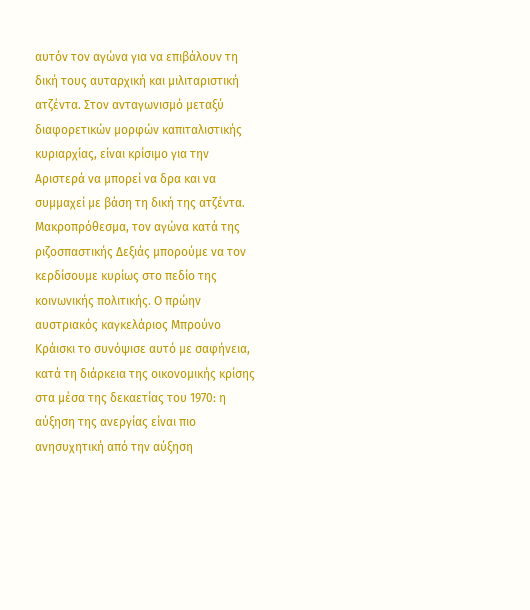αυτόν τον αγώνα για να επιβάλουν τη δική τους αυταρχική και μιλιταριστική ατζέντα. Στον ανταγωνισμό μεταξύ διαφορετικών μορφών καπιταλιστικής κυριαρχίας, είναι κρίσιμο για την Αριστερά να μπορεί να δρα και να συμμαχεί με βάση τη δική της ατζέντα.
Μακροπρόθεσμα, τον αγώνα κατά της ριζοσπαστικής Δεξιάς μπορούμε να τον κερδίσουμε κυρίως στο πεδίο της κοινωνικής πολιτικής. Ο πρώην αυστριακός καγκελάριος Μπρούνο Κράισκι το συνόψισε αυτό με σαφήνεια, κατά τη διάρκεια της οικονομικής κρίσης στα μέσα της δεκαετίας του 1970: η αύξηση της ανεργίας είναι πιο ανησυχητική από την αύξηση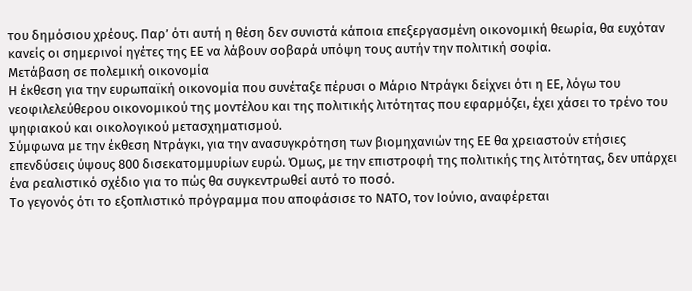του δημόσιου χρέους. Παρ’ ότι αυτή η θέση δεν συνιστά κάποια επεξεργασμένη οικονομική θεωρία, θα ευχόταν κανείς οι σημερινοί ηγέτες της ΕΕ να λάβουν σοβαρά υπόψη τους αυτήν την πολιτική σοφία.
Μετάβαση σε πολεμική οικονομία
Η έκθεση για την ευρωπαϊκή οικονομία που συνέταξε πέρυσι ο Μάριο Ντράγκι δείχνει ότι η ΕΕ, λόγω του νεοφιλελεύθερου οικονομικού της μοντέλου και της πολιτικής λιτότητας που εφαρμόζει, έχει χάσει το τρένο του ψηφιακού και οικολογικού μετασχηματισμού.
Σύμφωνα με την έκθεση Ντράγκι, για την ανασυγκρότηση των βιομηχανιών της ΕΕ θα χρειαστούν ετήσιες επενδύσεις ύψους 800 δισεκατομμυρίων ευρώ. Όμως, με την επιστροφή της πολιτικής της λιτότητας, δεν υπάρχει ένα ρεαλιστικό σχέδιο για το πώς θα συγκεντρωθεί αυτό το ποσό.
Το γεγονός ότι το εξοπλιστικό πρόγραμμα που αποφάσισε το ΝΑΤΟ, τον Ιούνιο, αναφέρεται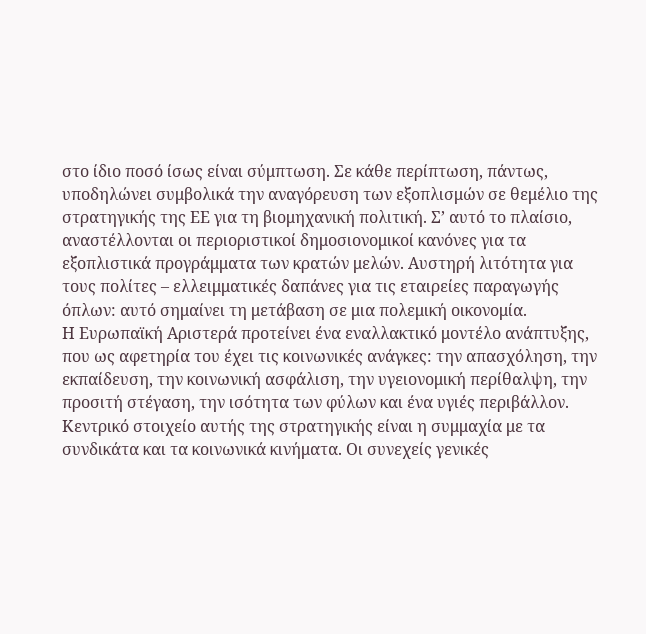στο ίδιο ποσό ίσως είναι σύμπτωση. Σε κάθε περίπτωση, πάντως, υποδηλώνει συμβολικά την αναγόρευση των εξοπλισμών σε θεμέλιο της στρατηγικής της ΕΕ για τη βιομηχανική πολιτική. Σ’ αυτό το πλαίσιo, αναστέλλονται οι περιοριστικοί δημοσιονομικοί κανόνες για τα εξοπλιστικά προγράμματα των κρατών μελών. Αυστηρή λιτότητα για τους πολίτες – ελλειμματικές δαπάνες για τις εταιρείες παραγωγής όπλων: αυτό σημαίνει τη μετάβαση σε μια πολεμική οικονομία.
Η Ευρωπαϊκή Αριστερά προτείνει ένα εναλλακτικό μοντέλο ανάπτυξης, που ως αφετηρία του έχει τις κοινωνικές ανάγκες: την απασχόληση, την εκπαίδευση, την κοινωνική ασφάλιση, την υγειονομική περίθαλψη, την προσιτή στέγαση, την ισότητα των φύλων και ένα υγιές περιβάλλον.
Κεντρικό στοιχείο αυτής της στρατηγικής είναι η συμμαχία με τα συνδικάτα και τα κοινωνικά κινήματα. Οι συνεχείς γενικές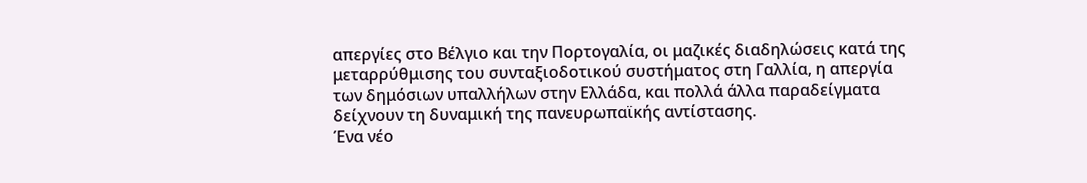απεργίες στο Βέλγιο και την Πορτογαλία, οι μαζικές διαδηλώσεις κατά της μεταρρύθμισης του συνταξιοδοτικού συστήματος στη Γαλλία, η απεργία των δημόσιων υπαλλήλων στην Ελλάδα, και πολλά άλλα παραδείγματα δείχνουν τη δυναμική της πανευρωπαϊκής αντίστασης.
Ένα νέο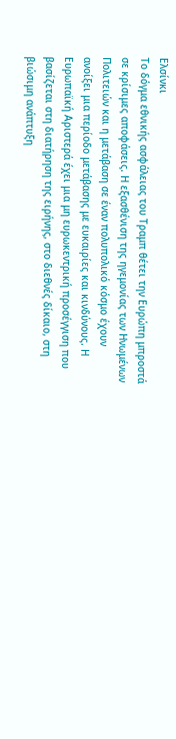Ελσίνκι
Το δόγμα εθνικής ασφάλειας του Τραμπ θέτει την Ευρώπη μπροστά σε κρίσιμες αποφάσεις. Η εξασθένιση της ηγεμονίας των Ηνωμένων Πολιτειών και η μετάβαση σε έναν πολυπολικό κόσμο έχουν ανοίξει μια περίοδο μετάβασης με ευκαιρίες και κινδύνους. Η Ευρωπαϊκή Αριστερά έχει μια μη ευρωκεντρική προσέγγιση που βασίζεται στη διατήρηση της ειρήνης, στο διεθνές δίκαιο, στη βιώσιμη ανάπτυξη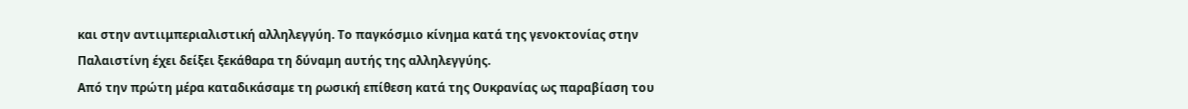και στην αντιιμπεριαλιστική αλληλεγγύη. Το παγκόσμιο κίνημα κατά της γενοκτονίας στην Παλαιστίνη έχει δείξει ξεκάθαρα τη δύναμη αυτής της αλληλεγγύης.
Από την πρώτη μέρα καταδικάσαμε τη ρωσική επίθεση κατά της Ουκρανίας ως παραβίαση του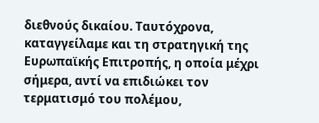διεθνούς δικαίου. Ταυτόχρονα, καταγγείλαμε και τη στρατηγική της Ευρωπαϊκής Επιτροπής, η οποία μέχρι σήμερα, αντί να επιδιώκει τον τερματισμό του πολέμου,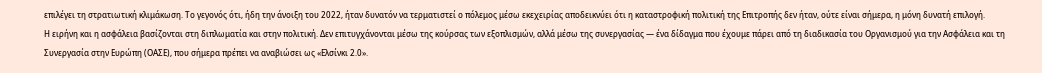επιλέγει τη στρατιωτική κλιμάκωση. Το γεγονός ότι, ήδη την άνοιξη του 2022, ήταν δυνατόν να τερματιστεί ο πόλεμος μέσω εκεχειρίας αποδεικνύει ότι η καταστροφική πολιτική της Επιτροπής δεν ήταν, ούτε είναι σήμερα, η μόνη δυνατή επιλογή.
Η ειρήνη και η ασφάλεια βασίζονται στη διπλωματία και στην πολιτική. Δεν επιτυγχάνονται μέσω της κούρσας των εξοπλισμών, αλλά μέσω της συνεργασίας — ένα δίδαγμα που έχουμε πάρει από τη διαδικασία του Οργανισμού για την Ασφάλεια και τη Συνεργασία στην Ευρώπη (ΟΑΣΕ), που σήμερα πρέπει να αναβιώσει ως «Ελσίνκι 2.0».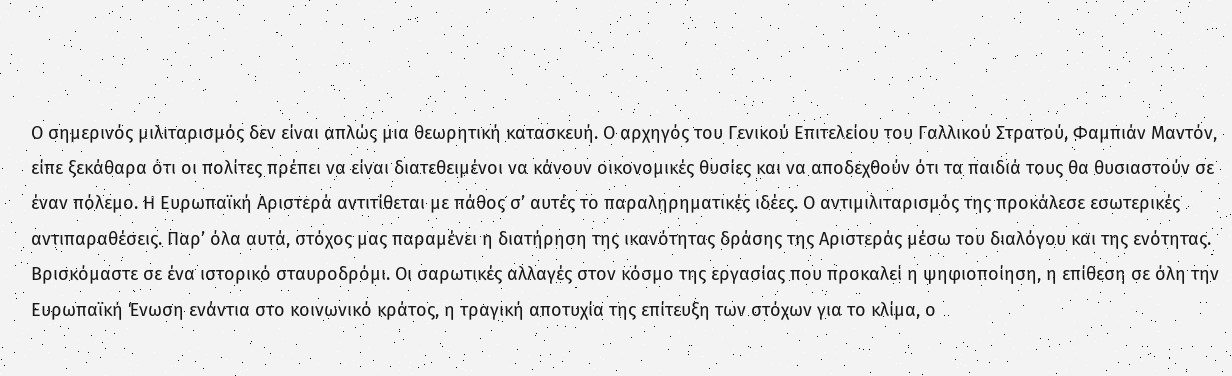Ο σημερινός μιλιταρισμός δεν είναι απλώς μια θεωρητική κατασκευή. Ο αρχηγός του Γενικού Επιτελείου του Γαλλικού Στρατού, Φαμπιάν Μαντόν, είπε ξεκάθαρα ότι οι πολίτες πρέπει να είναι διατεθειμένοι να κάνουν οικονομικές θυσίες και να αποδεχθούν ότι τα παιδιά τους θα θυσιαστούν σε έναν πόλεμο. Η Ευρωπαϊκή Αριστερά αντιτίθεται με πάθος σ’ αυτές το παραληρηματικές ιδέες. Ο αντιμιλιταρισμός της προκάλεσε εσωτερικές αντιπαραθέσεις. Παρ’ όλα αυτά, στόχος μας παραμένει η διατήρηση της ικανότητας δράσης της Αριστεράς μέσω του διαλόγου και της ενότητας.
Βρισκόμαστε σε ένα ιστορικό σταυροδρόμι. Οι σαρωτικές αλλαγές στον κόσμο της εργασίας που προκαλεί η ψηφιοποίηση, η επίθεση σε όλη την Ευρωπαϊκή Ένωση ενάντια στο κοινωνικό κράτος, η τραγική αποτυχία της επίτευξη των στόχων για το κλίμα, ο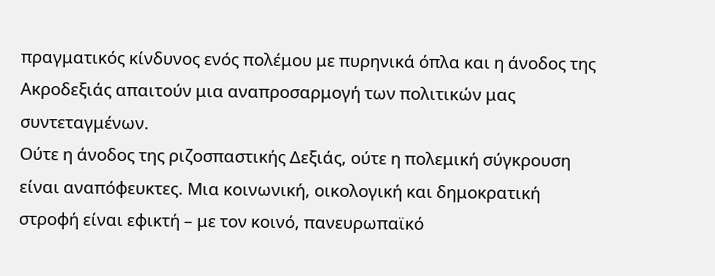πραγματικός κίνδυνος ενός πολέμου με πυρηνικά όπλα και η άνοδος της Ακροδεξιάς απαιτούν μια αναπροσαρμογή των πολιτικών μας συντεταγμένων.
Ούτε η άνοδος της ριζοσπαστικής Δεξιάς, ούτε η πολεμική σύγκρουση είναι αναπόφευκτες. Μια κοινωνική, οικολογική και δημοκρατική στροφή είναι εφικτή – με τον κοινό, πανευρωπαϊκό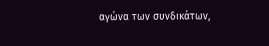αγώνα των συνδικάτων,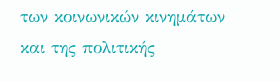των κοινωνικών κινημάτων και της πολιτικής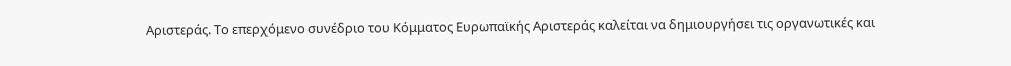Αριστεράς. Το επερχόμενο συνέδριο του Κόμματος Ευρωπαϊκής Αριστεράς καλείται να δημιουργήσει τις οργανωτικές και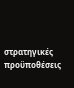στρατηγικές προϋποθέσεις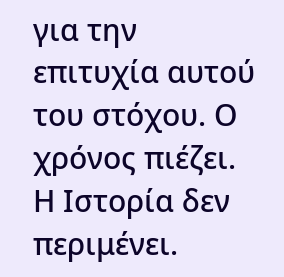για την επιτυχία αυτού του στόχου. Ο χρόνος πιέζει. Η Ιστορία δεν περιμένει.